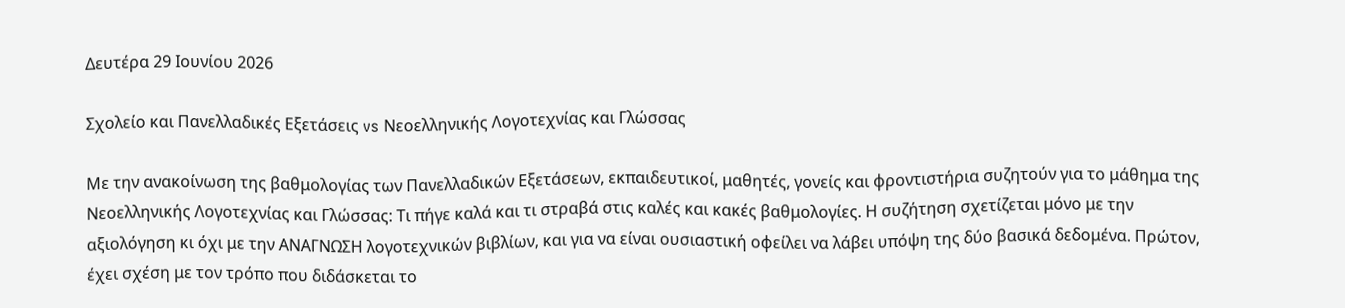Δευτέρα 29 Ιουνίου 2026

Σχολείο και Πανελλαδικές Εξετάσεις vs Νεοελληνικής Λογοτεχνίας και Γλώσσας

Με την ανακοίνωση της βαθμολογίας των Πανελλαδικών Εξετάσεων, εκπαιδευτικοί, μαθητές, γονείς και φροντιστήρια συζητούν για το μάθημα της Νεοελληνικής Λογοτεχνίας και Γλώσσας: Τι πήγε καλά και τι στραβά στις καλές και κακές βαθμολογίες. Η συζήτηση σχετίζεται μόνο με την αξιολόγηση κι όχι με την ΑΝΑΓΝΩΣΗ λογοτεχνικών βιβλίων, και για να είναι ουσιαστική οφείλει να λάβει υπόψη της δύο βασικά δεδομένα. Πρώτον, έχει σχέση με τον τρόπο που διδάσκεται το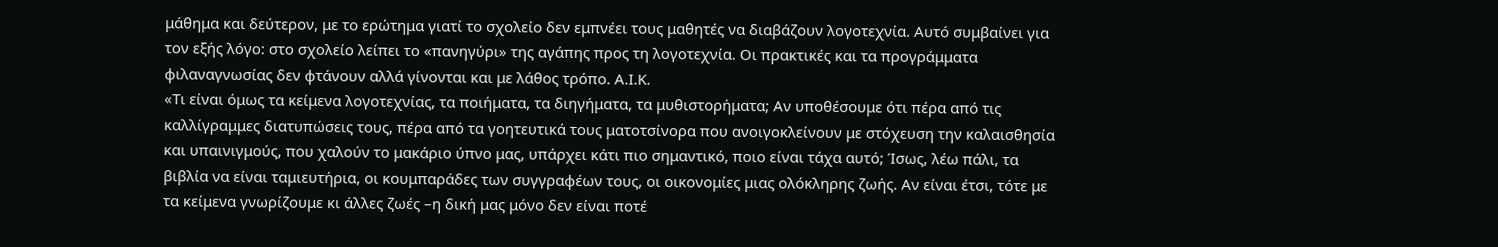μάθημα και δεύτερον, με το ερώτημα γιατί το σχολείο δεν εμπνέει τους μαθητές να διαβάζουν λογοτεχνία. Αυτό συμβαίνει για τον εξής λόγο: στο σχολείο λείπει το «πανηγύρι» της αγάπης προς τη λογοτεχνία. Οι πρακτικές και τα προγράμματα φιλαναγνωσίας δεν φτάνουν αλλά γίνονται και με λάθος τρόπο. Α.Ι.Κ.
«Τι είναι όμως τα κείμενα λογοτεχνίας, τα ποιήματα, τα διηγήματα, τα μυθιστορήματα; Αν υποθέσουμε ότι πέρα από τις καλλίγραμμες διατυπώσεις τους, πέρα από τα γοητευτικά τους ματοτσίνορα που ανοιγοκλείνουν με στόχευση την καλαισθησία και υπαινιγμούς, που χαλούν το μακάριο ύπνο μας, υπάρχει κάτι πιο σημαντικό, ποιο είναι τάχα αυτό; Ίσως, λέω πάλι, τα βιβλία να είναι ταμιευτήρια, οι κουμπαράδες των συγγραφέων τους, οι οικονομίες μιας ολόκληρης ζωής. Αν είναι έτσι, τότε με τα κείμενα γνωρίζουμε κι άλλες ζωές –η δική μας μόνο δεν είναι ποτέ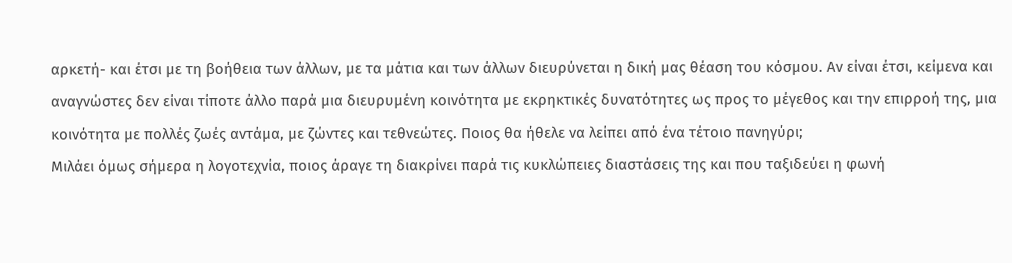αρκετή- και έτσι με τη βοήθεια των άλλων, με τα μάτια και των άλλων διευρύνεται η δική μας θέαση του κόσμου. Αν είναι έτσι, κείμενα και αναγνώστες δεν είναι τίποτε άλλο παρά μια διευρυμένη κοινότητα με εκρηκτικές δυνατότητες ως προς το μέγεθος και την επιρροή της, μια κοινότητα με πολλές ζωές αντάμα, με ζώντες και τεθνεώτες. Ποιος θα ήθελε να λείπει από ένα τέτοιο πανηγύρι;
Μιλάει όμως σήμερα η λογοτεχνία, ποιος άραγε τη διακρίνει παρά τις κυκλώπειες διαστάσεις της και που ταξιδεύει η φωνή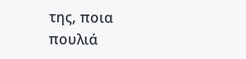της, ποια πουλιά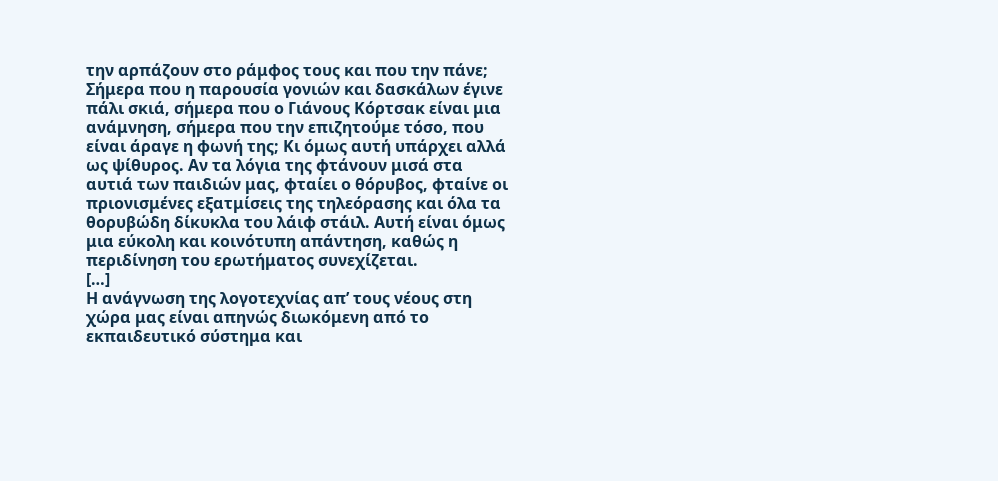την αρπάζουν στο ράμφος τους και που την πάνε; Σήμερα που η παρουσία γονιών και δασκάλων έγινε πάλι σκιά, σήμερα που ο Γιάνους Κόρτσακ είναι μια ανάμνηση, σήμερα που την επιζητούμε τόσο, που είναι άραγε η φωνή της; Κι όμως αυτή υπάρχει αλλά ως ψίθυρος. Αν τα λόγια της φτάνουν μισά στα αυτιά των παιδιών μας, φταίει ο θόρυβος, φταίνε οι πριονισμένες εξατμίσεις της τηλεόρασης και όλα τα θορυβώδη δίκυκλα του λάιφ στάιλ. Αυτή είναι όμως μια εύκολη και κοινότυπη απάντηση, καθώς η περιδίνηση του ερωτήματος συνεχίζεται.
[…]
Η ανάγνωση της λογοτεχνίας απ’ τους νέους στη χώρα μας είναι απηνώς διωκόμενη από το εκπαιδευτικό σύστημα και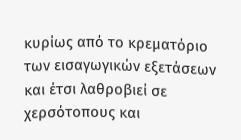κυρίως από το κρεματόριο των εισαγωγικών εξετάσεων και έτσι λαθροβιεί σε χερσότοπους και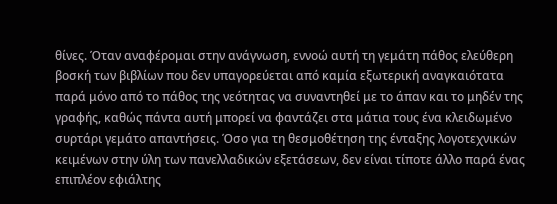θίνες. Όταν αναφέρομαι στην ανάγνωση, εννοώ αυτή τη γεμάτη πάθος ελεύθερη βοσκή των βιβλίων που δεν υπαγορεύεται από καμία εξωτερική αναγκαιότατα παρά μόνο από το πάθος της νεότητας να συναντηθεί με το άπαν και το μηδέν της γραφής, καθώς πάντα αυτή μπορεί να φαντάζει στα μάτια τους ένα κλειδωμένο συρτάρι γεμάτο απαντήσεις. Όσο για τη θεσμοθέτηση της ένταξης λογοτεχνικών κειμένων στην ύλη των πανελλαδικών εξετάσεων, δεν είναι τίποτε άλλο παρά ένας επιπλέον εφιάλτης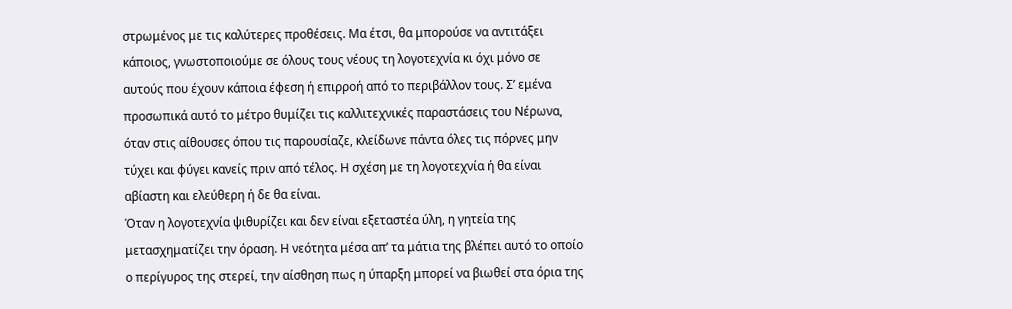στρωμένος με τις καλύτερες προθέσεις. Μα έτσι, θα μπορούσε να αντιτάξει κάποιος, γνωστοποιούμε σε όλους τους νέους τη λογοτεχνία κι όχι μόνο σε αυτούς που έχουν κάποια έφεση ή επιρροή από το περιβάλλον τους. Σ’ εμένα προσωπικά αυτό το μέτρο θυμίζει τις καλλιτεχνικές παραστάσεις του Νέρωνα, όταν στις αίθουσες όπου τις παρουσίαζε, κλείδωνε πάντα όλες τις πόρνες μην τύχει και φύγει κανείς πριν από τέλος. Η σχέση με τη λογοτεχνία ή θα είναι αβίαστη και ελεύθερη ή δε θα είναι.
Όταν η λογοτεχνία ψιθυρίζει και δεν είναι εξεταστέα ύλη, η γητεία της μετασχηματίζει την όραση. Η νεότητα μέσα απ’ τα μάτια της βλέπει αυτό το οποίο ο περίγυρος της στερεί, την αίσθηση πως η ύπαρξη μπορεί να βιωθεί στα όρια της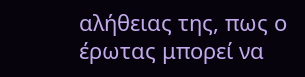αλήθειας της, πως ο έρωτας μπορεί να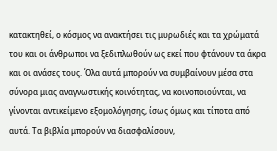κατακτηθεί, ο κόσμος να ανακτήσει τις μυρωδιές και τα χρώματά του και οι άνθρωποι να ξεδιπλωθούν ως εκεί που φτάνουν τα άκρα και οι ανάσες τους. Όλα αυτά μπορούν να συμβαίνουν μέσα στα σύνορα μιας αναγνωστικής κοινότητας, να κοινοποιούνται, να γίνονται αντικείμενο εξομολόγησης, ίσως όμως και τίποτα από αυτά. Τα βιβλία μπορούν να διασφαλίσουν,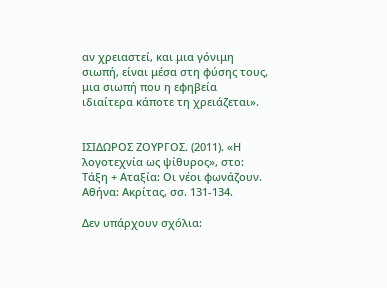αν χρειαστεί, και μια γόνιμη σιωπή, είναι μέσα στη φύσης τους, μια σιωπή που η εφηβεία ιδιαίτερα κάποτε τη χρειάζεται».


ΙΣΙΔΩΡΟΣ ΖΟΥΡΓΟΣ. (2011). «Η λογοτεχνία ως ψίθυρος», στο: Τάξη + Αταξία: Οι νέοι φωνάζουν. Αθήνα: Ακρίτας, σσ. 131-134.

Δεν υπάρχουν σχόλια: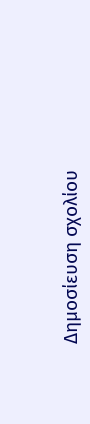Δημοσίευση σχολίου